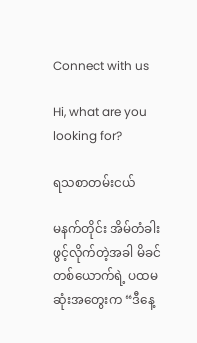Connect with us

Hi, what are you looking for?

ရသစာတမ်းငယ်

မနက်တိုင်း အိမ်တံခါးဖွင့်လိုက်တဲ့အခါ မိခင်တစ်ယောက်ရဲ့ ပထမဆုံးအတွေးက “ဒီနေ့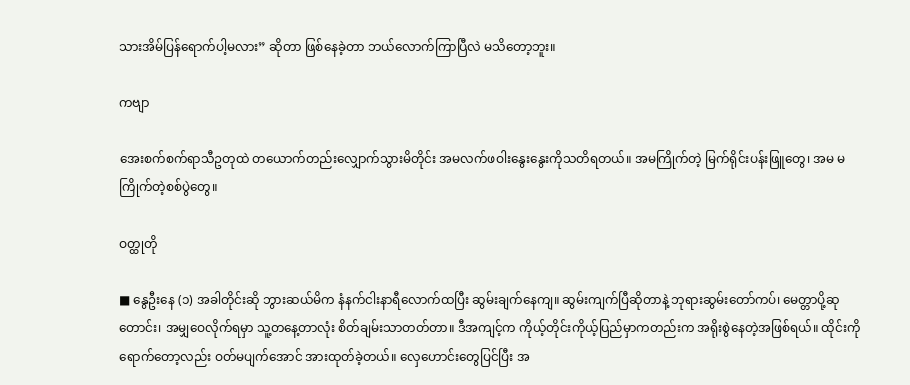သားအိမ်ပြန်ရောက်ပါ့မလား” ဆိုတာ ဖြစ်နေခဲ့တာ ဘယ်လောက်ကြာပြီလဲ မသိတော့ဘူး။

ကဗျာ

အေးစက်စက်ရာသီဥတုထဲ တယောက်တည်းလျှောက်သွားမိတိုင်း အမလက်ဖဝါးနွေးနွေးကိုသတိရတယ်။ အမကြိုက်တဲ့ မြက်ရိုင်းပန်းဖြူတွေ၊ အမ မကြိုက်တဲ့စစ်ပွဲတွေ။

ဝတ္ထုတို

■ နွေဦးနေ (၁) အခါတိုင်းဆို ဘွားဆယ်မိက နံနက်ငါးနာရီလောက်ထပြီး ဆွမ်းချက်နေကျ။ ဆွမ်းကျက်ပြီဆိုတာနဲ့ ဘုရားဆွမ်းတော်ကပ်၊ မေတ္တာပို့ဆုတောင်း၊ အမျှဝေလိုက်ရမှာ သူ့တနေ့တာလုံး စိတ်ချမ်းသာတတ်တာ။ ဒီအကျင့်က ကိုယ့်တိုင်းကိုယ့်ပြည်မှာကတည်းက အရိုးစွဲနေတဲ့အဖြစ်ရယ်။ ထိုင်းကိုရောက်တော့လည်း ဝတ်မပျက်အောင် အားထုတ်ခဲ့တယ်။ လှေဟောင်းတွေပြင်ပြီး အ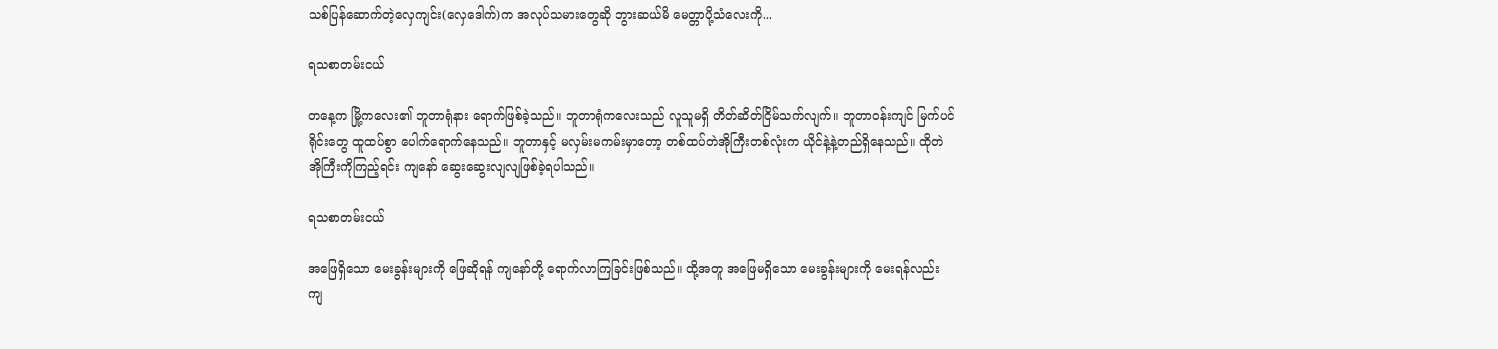သစ်ပြန်ဆောက်တဲ့လှေကျင်း(လှေဒေါက်)က အလုပ်သမားတွေဆို ဘွားဆယ်မိ မေတ္တာပို့သံလေးကို...

ရသစာတမ်းငယ်

တနေ့က မြို့ကလေး၏ ဘူတာရုံနား ရောက်ဖြစ်ခဲ့သည်။ ဘူတာရုံကလေးသည် လူသူမရှိ တိတ်ဆိတ်ငြိမ်သက်လျက်။ ဘူတာဝန်းကျင် မြက်ပင်ရိုင်းတွေ ထူထပ်စွာ ပေါက်ရောက်နေသည်။ ဘူတာနှင့် မလှမ်းမကမ်းမှာတော့ တစ်ထပ်တဲအိုကြီးတစ်လုံးက ယိုင်နဲ့နဲ့တည်ရှိနေသည်။ ထိုတဲအိုကြီးကိုကြည့်ရင်း ကျနော် ဆွေးဆွေးလျလျဖြစ်ခဲ့ရပါသည်။

ရသစာတမ်းငယ်

အဖြေရှိသော မေးခွန်းများကို ဖြေဆိုရန် ကျနော်တို့ ရောက်လာကြခြင်းဖြစ်သည်။ ထို့အတူ အဖြေမရှိသော မေးခွန်းများကို မေးရန်လည်း ကျ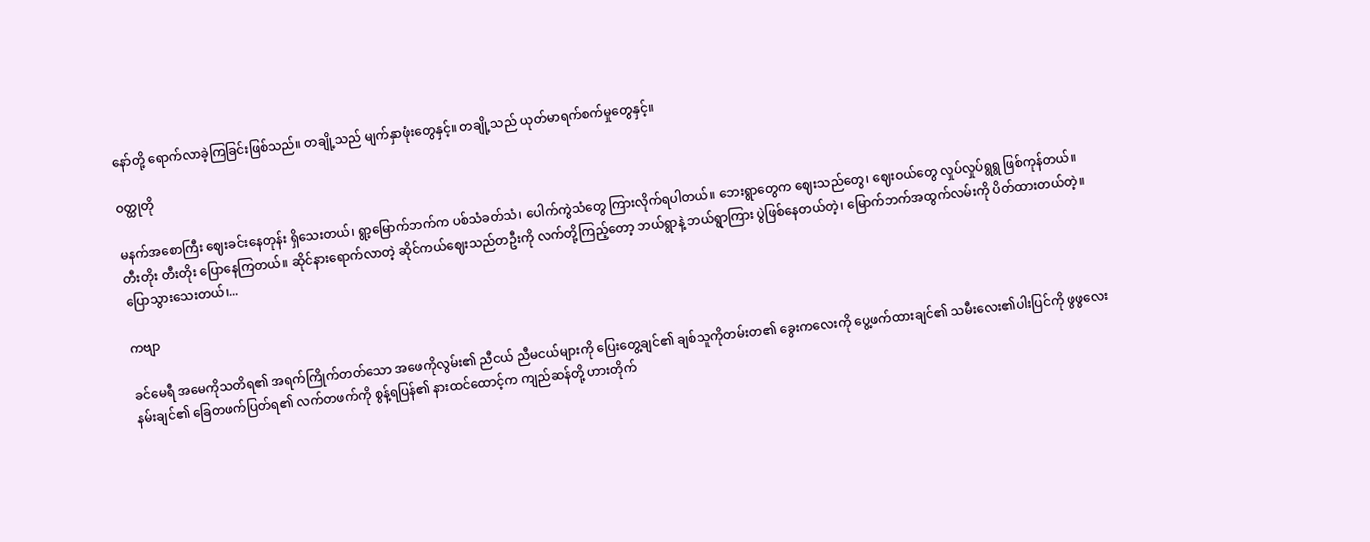နော်တို့ ရောက်လာခဲ့ကြခြင်းဖြစ်သည်။ တချို့သည် မျက်နှာဖုံးတွေနှင့်။ တချို့သည် ယုတ်မာရက်စက်မှုတွေနှင့်။

ဝတ္ထုတို

မနက်အစောကြီး ဈေးခင်းနေတုန်း ရှိသေးတယ်၊ ရွာ့မြောက်ဘက်က ပစ်သံခတ်သံ၊ ပေါက်ကွဲသံတွေ ကြားလိုက်ရပါတယ်။ ဘေးရွာတွေက ဈေးသည်တွေ၊ ဈေးဝယ်တွေ လှုပ်လှုပ်ရွရွ ဖြစ်ကုန်တယ်။ တီးတိုး တီးတိုး ပြောနေကြတယ်။ ဆိုင်နားရောက်လာတဲ့ ဆိုင်ကယ်ဈေးသည်တဦးကို လက်တို့ကြည့်တော့ ဘယ်ရွာနဲ့ ဘယ်ရွာကြား ပွဲဖြစ်နေတယ်တဲ့၊ မြောက်ဘက်အထွက်လမ်းကို ပိတ်ထားတယ်တဲ့။ ပြောသွားသေးတယ်၊...

ကဗျာ

ခင်မေရီ အမေကိုသတိရ၏ အရက်ကြိုက်တတ်သော အဖေကိုလွမ်း၏ ညီငယ် ညီမငယ်များကို‌ ပြေးတွေ့ချင်၏ ချစ်သူကိုတမ်းတ၏ ခွေးကလေးကို‌ ပွေ့ဖက်ထားချင်၏ သမီးလေး၏ပါးပြင်ကို ဖွဖွလေးနမ်းချင်၏ ခြေတဖက်ပြတ်ရ၏ လက်တဖက်ကို စွန့်ရပြန်၏ နားထင်ထောင့်က ကျည်ဆန်တို့ ဟားတိုက်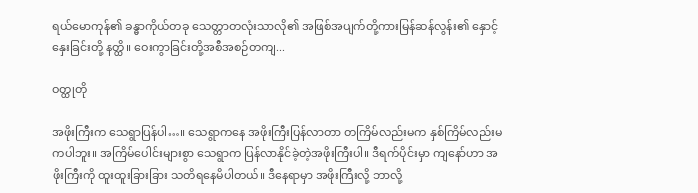ရယ်မောကုန်၏ ခန္ဓာကိုယ်တခု သေတ္တာတလုံးသာလို၏ အဖြစ်အပျက်တို့ကားမြန်ဆန်လွန်း၏ နှောင့်နှေးခြင်းတို့ နတ္ထိ။ ဝေးကွာခြင်းတို့အစီအစဉ်တကျ...

ဝတ္ထုတို

အဖိုးကြီးက သေရွာပြန်ပါ…။ သေရွာကနေ အဖိုးကြီးပြန်လာတာ တကြိမ်လည်းမက နှစ်ကြိမ်လည်းမကပါဘူး။ အကြိမ်ပေါင်းများစွာ သေရွာက ပြန်လာနိုင်ခဲ့တဲ့အဖိုးကြီးပါ။ ဒီရက်ပိုင်းမှာ ကျနော်ဟာ အဖိုးကြီးကို ထူးထူးခြားခြား သတိရနေမိပါတယ်။ ဒီနေရာမှာ အဖိုးကြီးလို့ ဘာလို့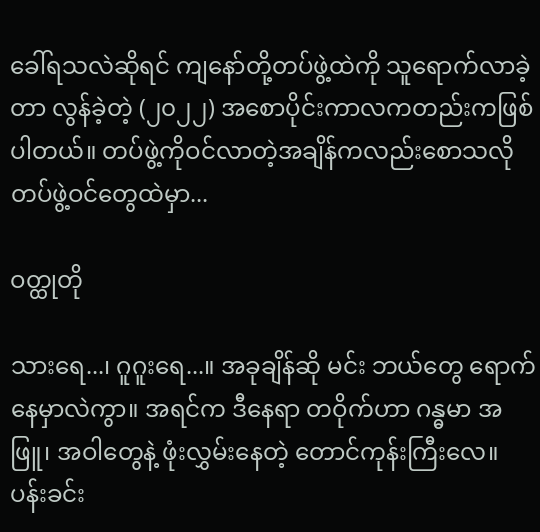ခေါ်ရသလဲဆိုရင် ကျနော်တို့တပ်ဖွဲ့ထဲကို သူရောက်လာခဲ့တာ လွန်ခဲ့တဲ့ (၂၀၂၂) အစောပိုင်းကာလကတည်းကဖြစ်ပါတယ်။ တပ်ဖွဲ့ကိုဝင်လာတဲ့အချိန်ကလည်းစောသလို တပ်ဖွဲ့ဝင်တွေထဲမှာ...

ဝတ္ထုတို

သားရေ...၊ ဂူဂူးရေ...။ အခုချိန်ဆို မင်း ဘယ်တွေ ရောက်နေမှာလဲကွာ။ အရင်က ဒီနေရာ တဝိုက်ဟာ ဂန္ဓမာ အဖြူ၊ အဝါတွေနဲ့ ဖုံးလွှမ်းနေတဲ့ တောင်ကုန်းကြီးလေ။ ပန်းခင်း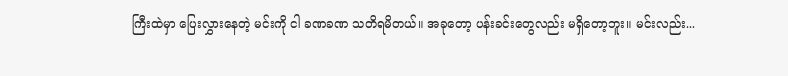ကြီးထဲမှာ ပြေးလွှားနေတဲ့ မင်းကို ငါ ခဏခဏ သတိရမိတယ်။ အခုတော့ ပန်းခင်းတွေလည်း မရှိတော့ဘူး။ မင်းလည်း...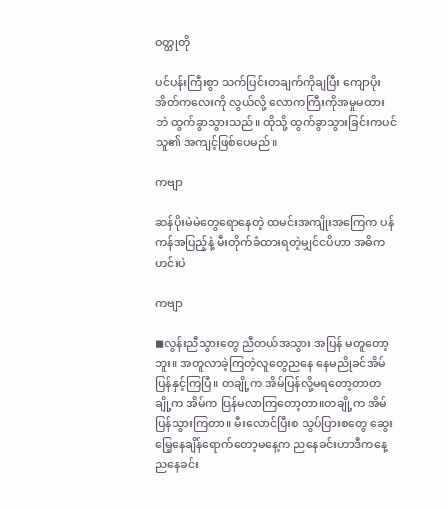ဝတ္ထုတို

ပင်ပန်းကြီးစွာ သက်ပြင်းတချက်ကိုချပြီး ကျောပိုးအိတ်ကလေးကို လွယ်လို့ လောကကြီးကိုအမှုမထားဘဲ ထွက်ခွာသွားသည်။ ထိုသို့ ထွက်ခွာသွားခြင်းကပင် သူ၏ အကျင့်ဖြစ်ပေမည်။

ကဗျာ

ဆန်ပိုးမဲမဲတွေရောနေတဲ့ ထမင်းအကျိုးအကြေက ပန်ကန်အပြည့်နဲ့ မီးတိုက်ခံထားရတဲ့မျှင်ငပိဟာ အဓိကဟင်းပဲ

ကဗျာ

◼လွန်းညီသွားတွေ ညီတယ်အသွား အပြန် မတူတော့ဘူး။ အတူလာခဲ့ကြတဲ့လူတွေညနေ နေမညိုခင်အိမ်ပြန်နှင့်ကြပြီ။ တချို့က အိမ်ပြန်လို့မရတော့တာတချို့က အိမ်က ပြန်မလာကြတော့တာ။တချို့က အိမ်ပြန်သွားကြတာ။ မီးလောင်ပြီးစ သွပ်ပြားစတွေ ဆွေးမြေ့နေချိန်ရောက်တော့မနေ့က ညနေခင်းဟာဒီကနေ့ ညနေခင်း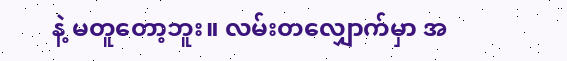နဲ့ မတူတော့ဘူး။ လမ်းတလျှောက်မှာ အ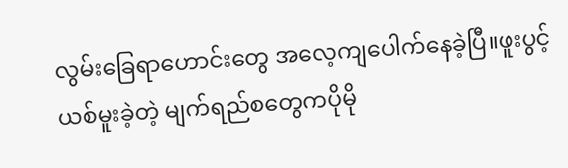လွမ်းခြေရာဟောင်းတွေ အလေ့ကျပေါက်နေခဲ့ပြီ။ဖူးပွင့်ယစ်မူးခဲ့တဲ့ မျက်ရည်စတွေကပိုမို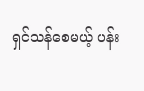ရှင်သန်စေမယ့် ပန်း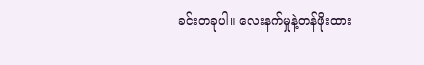ခင်းတခုပါ။ လေးနက်မှုနဲ့တန်ဖိုးထား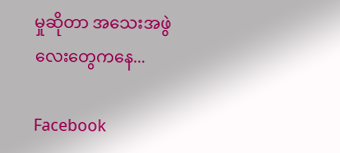မှုဆိုတာ အသေးအဖွဲလေးတွေကနေ...

Facebook